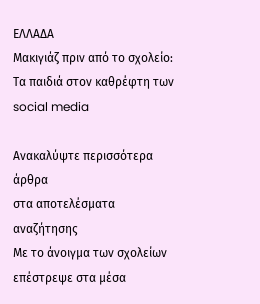ΕΛΛΑΔΑ
Μακιγιάζ πριν από το σχολείο: Τα παιδιά στον καθρέφτη των social media

Ανακαλύψτε περισσότερα άρθρα
στα αποτελέσματα αναζήτησης
Με το άνοιγμα των σχολείων επέστρεψε στα μέσα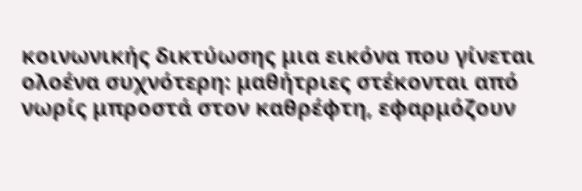κοινωνικής δικτύωσης μια εικόνα που γίνεται ολοένα συχνότερη: μαθήτριες στέκονται από νωρίς μπροστά στον καθρέφτη, εφαρμόζουν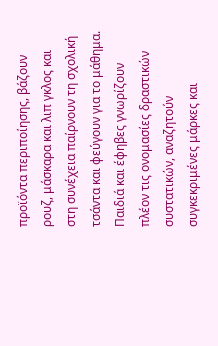προϊόντα περιποίησης, βάζουν ρουζ, μάσκαρα και λιπ γκλος και στη συνέχεια παίρνουν τη σχολική τσάντα και φεύγουν για το μάθημα.
Παιδιά και έφηβες γνωρίζουν πλέον τις ονομασίες δραστικών συστατικών, αναζητούν συγκεκριμένες μάρκες και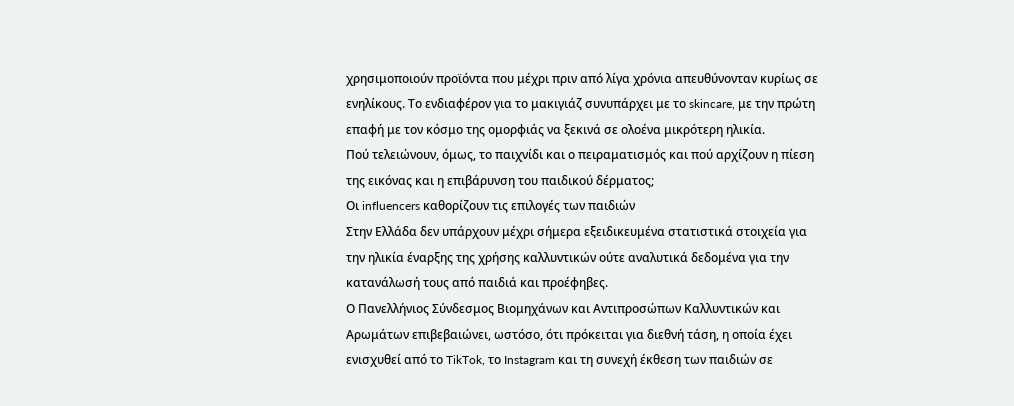χρησιμοποιούν προϊόντα που μέχρι πριν από λίγα χρόνια απευθύνονταν κυρίως σε ενηλίκους. Το ενδιαφέρον για το μακιγιάζ συνυπάρχει με το skincare, με την πρώτη επαφή με τον κόσμο της ομορφιάς να ξεκινά σε ολοένα μικρότερη ηλικία.
Πού τελειώνουν, όμως, το παιχνίδι και ο πειραματισμός και πού αρχίζουν η πίεση της εικόνας και η επιβάρυνση του παιδικού δέρματος;
Οι influencers καθορίζουν τις επιλογές των παιδιών
Στην Ελλάδα δεν υπάρχουν μέχρι σήμερα εξειδικευμένα στατιστικά στοιχεία για την ηλικία έναρξης της χρήσης καλλυντικών ούτε αναλυτικά δεδομένα για την κατανάλωσή τους από παιδιά και προέφηβες.
Ο Πανελλήνιος Σύνδεσμος Βιομηχάνων και Αντιπροσώπων Καλλυντικών και Αρωμάτων επιβεβαιώνει, ωστόσο, ότι πρόκειται για διεθνή τάση, η οποία έχει ενισχυθεί από το TikTok, το Instagram και τη συνεχή έκθεση των παιδιών σε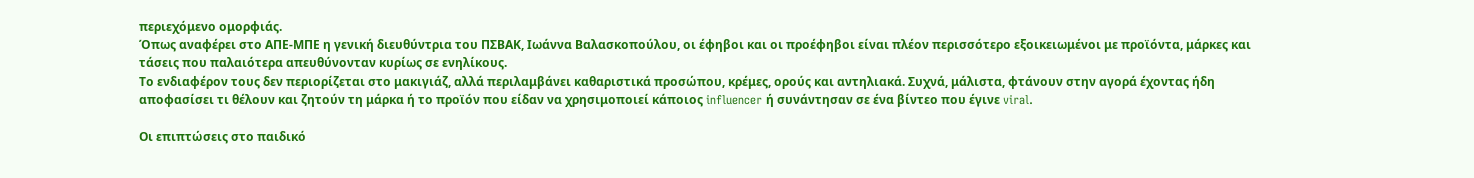περιεχόμενο ομορφιάς.
Όπως αναφέρει στο ΑΠΕ-ΜΠΕ η γενική διευθύντρια του ΠΣΒΑΚ, Ιωάννα Βαλασκοπούλου, οι έφηβοι και οι προέφηβοι είναι πλέον περισσότερο εξοικειωμένοι με προϊόντα, μάρκες και τάσεις που παλαιότερα απευθύνονταν κυρίως σε ενηλίκους.
Το ενδιαφέρον τους δεν περιορίζεται στο μακιγιάζ, αλλά περιλαμβάνει καθαριστικά προσώπου, κρέμες, ορούς και αντηλιακά. Συχνά, μάλιστα, φτάνουν στην αγορά έχοντας ήδη αποφασίσει τι θέλουν και ζητούν τη μάρκα ή το προϊόν που είδαν να χρησιμοποιεί κάποιος influencer ή συνάντησαν σε ένα βίντεο που έγινε viral.

Οι επιπτώσεις στο παιδικό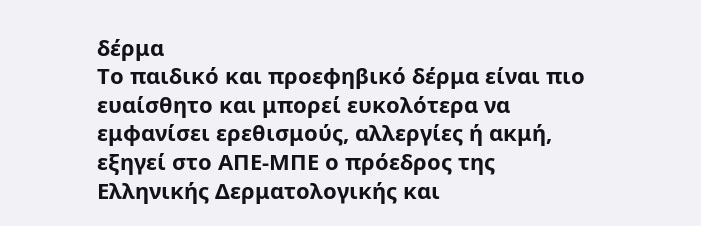δέρμα
Το παιδικό και προεφηβικό δέρμα είναι πιο ευαίσθητο και μπορεί ευκολότερα να εμφανίσει ερεθισμούς, αλλεργίες ή ακμή, εξηγεί στο ΑΠΕ-ΜΠΕ ο πρόεδρος της Ελληνικής Δερματολογικής και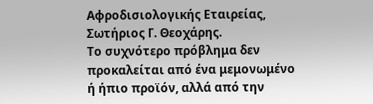Αφροδισιολογικής Εταιρείας, Σωτήριος Γ. Θεοχάρης.
Το συχνότερο πρόβλημα δεν προκαλείται από ένα μεμονωμένο ή ήπιο προϊόν, αλλά από την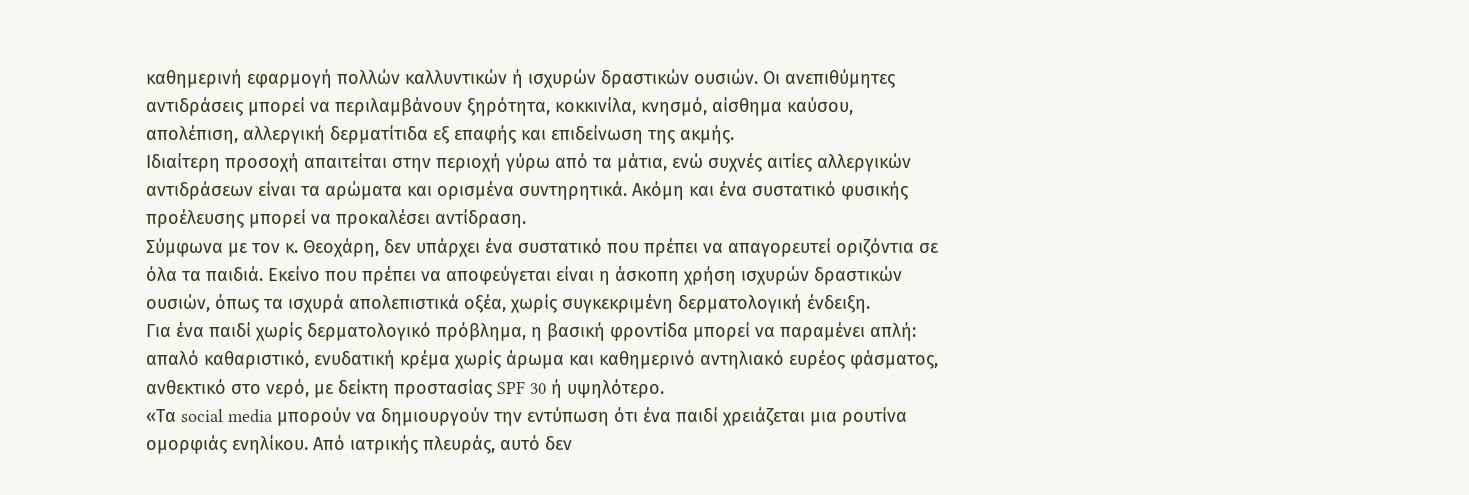καθημερινή εφαρμογή πολλών καλλυντικών ή ισχυρών δραστικών ουσιών. Οι ανεπιθύμητες αντιδράσεις μπορεί να περιλαμβάνουν ξηρότητα, κοκκινίλα, κνησμό, αίσθημα καύσου, απολέπιση, αλλεργική δερματίτιδα εξ επαφής και επιδείνωση της ακμής.
Ιδιαίτερη προσοχή απαιτείται στην περιοχή γύρω από τα μάτια, ενώ συχνές αιτίες αλλεργικών αντιδράσεων είναι τα αρώματα και ορισμένα συντηρητικά. Ακόμη και ένα συστατικό φυσικής προέλευσης μπορεί να προκαλέσει αντίδραση.
Σύμφωνα με τον κ. Θεοχάρη, δεν υπάρχει ένα συστατικό που πρέπει να απαγορευτεί οριζόντια σε όλα τα παιδιά. Εκείνο που πρέπει να αποφεύγεται είναι η άσκοπη χρήση ισχυρών δραστικών ουσιών, όπως τα ισχυρά απολεπιστικά οξέα, χωρίς συγκεκριμένη δερματολογική ένδειξη.
Για ένα παιδί χωρίς δερματολογικό πρόβλημα, η βασική φροντίδα μπορεί να παραμένει απλή: απαλό καθαριστικό, ενυδατική κρέμα χωρίς άρωμα και καθημερινό αντηλιακό ευρέος φάσματος, ανθεκτικό στο νερό, με δείκτη προστασίας SPF 30 ή υψηλότερο.
«Τα social media μπορούν να δημιουργούν την εντύπωση ότι ένα παιδί χρειάζεται μια ρουτίνα ομορφιάς ενηλίκου. Από ιατρικής πλευράς, αυτό δεν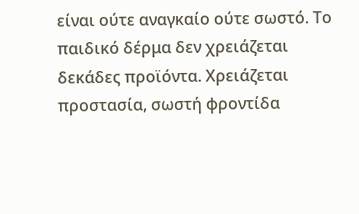είναι ούτε αναγκαίο ούτε σωστό. Το παιδικό δέρμα δεν χρειάζεται δεκάδες προϊόντα. Χρειάζεται προστασία, σωστή φροντίδα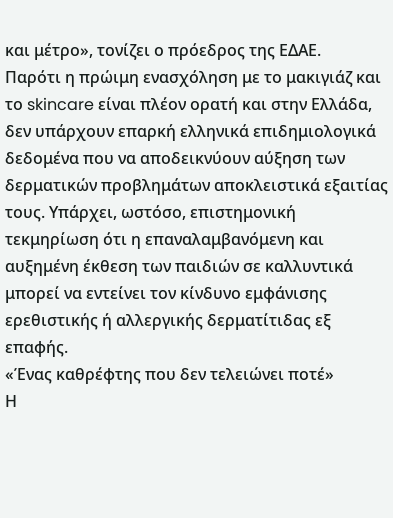και μέτρο», τονίζει ο πρόεδρος της ΕΔΑΕ.
Παρότι η πρώιμη ενασχόληση με το μακιγιάζ και το skincare είναι πλέον ορατή και στην Ελλάδα, δεν υπάρχουν επαρκή ελληνικά επιδημιολογικά δεδομένα που να αποδεικνύουν αύξηση των δερματικών προβλημάτων αποκλειστικά εξαιτίας τους. Υπάρχει, ωστόσο, επιστημονική τεκμηρίωση ότι η επαναλαμβανόμενη και αυξημένη έκθεση των παιδιών σε καλλυντικά μπορεί να εντείνει τον κίνδυνο εμφάνισης ερεθιστικής ή αλλεργικής δερματίτιδας εξ επαφής.
«Ένας καθρέφτης που δεν τελειώνει ποτέ»
Η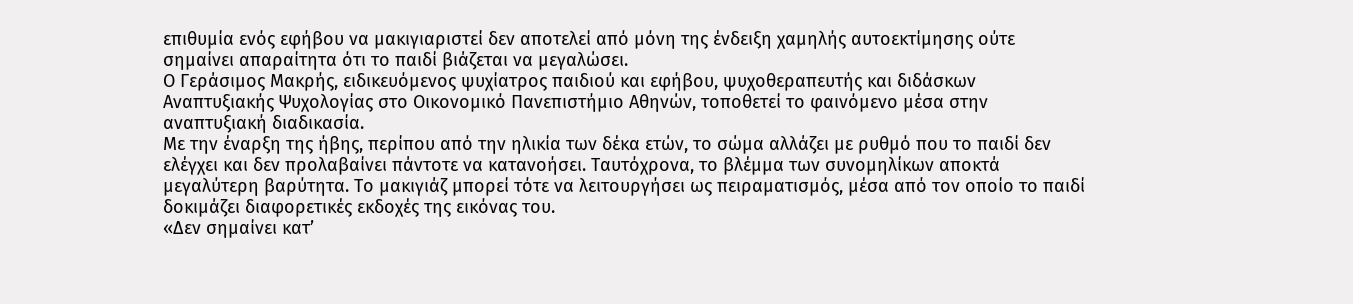επιθυμία ενός εφήβου να μακιγιαριστεί δεν αποτελεί από μόνη της ένδειξη χαμηλής αυτοεκτίμησης ούτε σημαίνει απαραίτητα ότι το παιδί βιάζεται να μεγαλώσει.
Ο Γεράσιμος Μακρής, ειδικευόμενος ψυχίατρος παιδιού και εφήβου, ψυχοθεραπευτής και διδάσκων Αναπτυξιακής Ψυχολογίας στο Οικονομικό Πανεπιστήμιο Αθηνών, τοποθετεί το φαινόμενο μέσα στην αναπτυξιακή διαδικασία.
Με την έναρξη της ήβης, περίπου από την ηλικία των δέκα ετών, το σώμα αλλάζει με ρυθμό που το παιδί δεν ελέγχει και δεν προλαβαίνει πάντοτε να κατανοήσει. Ταυτόχρονα, το βλέμμα των συνομηλίκων αποκτά μεγαλύτερη βαρύτητα. Το μακιγιάζ μπορεί τότε να λειτουργήσει ως πειραματισμός, μέσα από τον οποίο το παιδί δοκιμάζει διαφορετικές εκδοχές της εικόνας του.
«Δεν σημαίνει κατ’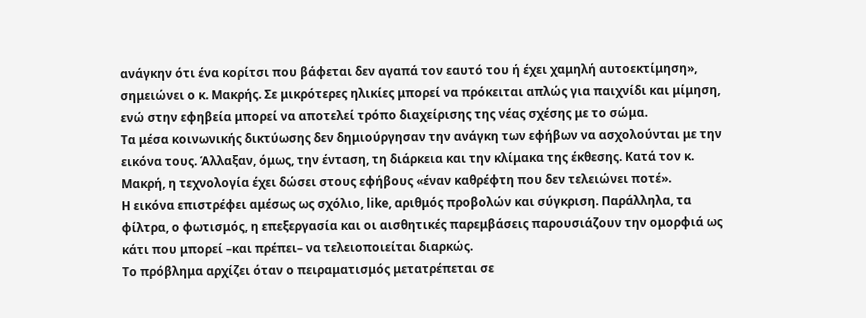ανάγκην ότι ένα κορίτσι που βάφεται δεν αγαπά τον εαυτό του ή έχει χαμηλή αυτοεκτίμηση», σημειώνει ο κ. Μακρής. Σε μικρότερες ηλικίες μπορεί να πρόκειται απλώς για παιχνίδι και μίμηση, ενώ στην εφηβεία μπορεί να αποτελεί τρόπο διαχείρισης της νέας σχέσης με το σώμα.
Τα μέσα κοινωνικής δικτύωσης δεν δημιούργησαν την ανάγκη των εφήβων να ασχολούνται με την εικόνα τους. Άλλαξαν, όμως, την ένταση, τη διάρκεια και την κλίμακα της έκθεσης. Κατά τον κ. Μακρή, η τεχνολογία έχει δώσει στους εφήβους «έναν καθρέφτη που δεν τελειώνει ποτέ».
Η εικόνα επιστρέφει αμέσως ως σχόλιο, like, αριθμός προβολών και σύγκριση. Παράλληλα, τα φίλτρα, ο φωτισμός, η επεξεργασία και οι αισθητικές παρεμβάσεις παρουσιάζουν την ομορφιά ως κάτι που μπορεί –και πρέπει– να τελειοποιείται διαρκώς.
Το πρόβλημα αρχίζει όταν ο πειραματισμός μετατρέπεται σε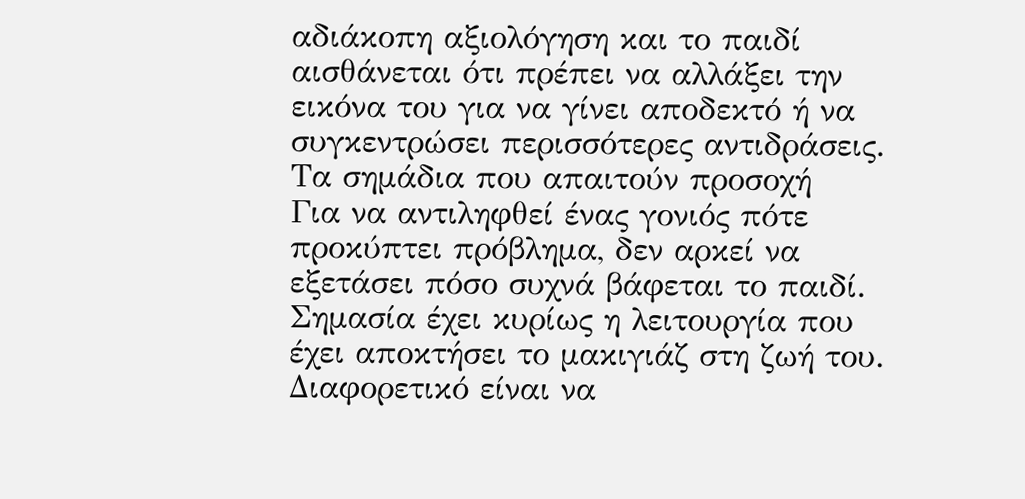αδιάκοπη αξιολόγηση και το παιδί αισθάνεται ότι πρέπει να αλλάξει την εικόνα του για να γίνει αποδεκτό ή να συγκεντρώσει περισσότερες αντιδράσεις.
Τα σημάδια που απαιτούν προσοχή
Για να αντιληφθεί ένας γονιός πότε προκύπτει πρόβλημα, δεν αρκεί να εξετάσει πόσο συχνά βάφεται το παιδί. Σημασία έχει κυρίως η λειτουργία που έχει αποκτήσει το μακιγιάζ στη ζωή του.
Διαφορετικό είναι να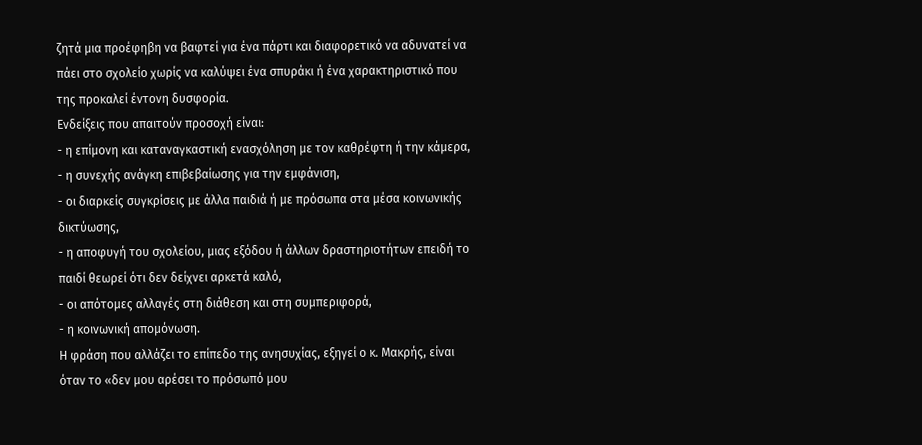ζητά μια προέφηβη να βαφτεί για ένα πάρτι και διαφορετικό να αδυνατεί να πάει στο σχολείο χωρίς να καλύψει ένα σπυράκι ή ένα χαρακτηριστικό που της προκαλεί έντονη δυσφορία.
Ενδείξεις που απαιτούν προσοχή είναι:
- η επίμονη και καταναγκαστική ενασχόληση με τον καθρέφτη ή την κάμερα,
- η συνεχής ανάγκη επιβεβαίωσης για την εμφάνιση,
- οι διαρκείς συγκρίσεις με άλλα παιδιά ή με πρόσωπα στα μέσα κοινωνικής δικτύωσης,
- η αποφυγή του σχολείου, μιας εξόδου ή άλλων δραστηριοτήτων επειδή το παιδί θεωρεί ότι δεν δείχνει αρκετά καλό,
- οι απότομες αλλαγές στη διάθεση και στη συμπεριφορά,
- η κοινωνική απομόνωση.
Η φράση που αλλάζει το επίπεδο της ανησυχίας, εξηγεί ο κ. Μακρής, είναι όταν το «δεν μου αρέσει το πρόσωπό μου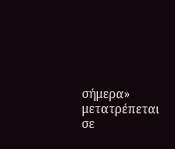σήμερα» μετατρέπεται σε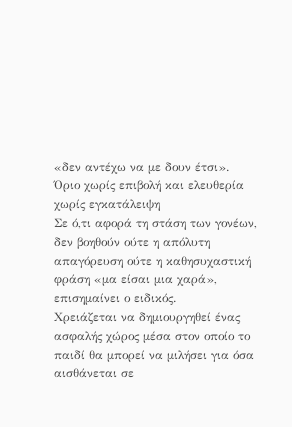«δεν αντέχω να με δουν έτσι».
Όριο χωρίς επιβολή και ελευθερία χωρίς εγκατάλειψη
Σε ό,τι αφορά τη στάση των γονέων, δεν βοηθούν ούτε η απόλυτη απαγόρευση ούτε η καθησυχαστική φράση «μα είσαι μια χαρά», επισημαίνει ο ειδικός.
Χρειάζεται να δημιουργηθεί ένας ασφαλής χώρος μέσα στον οποίο το παιδί θα μπορεί να μιλήσει για όσα αισθάνεται σε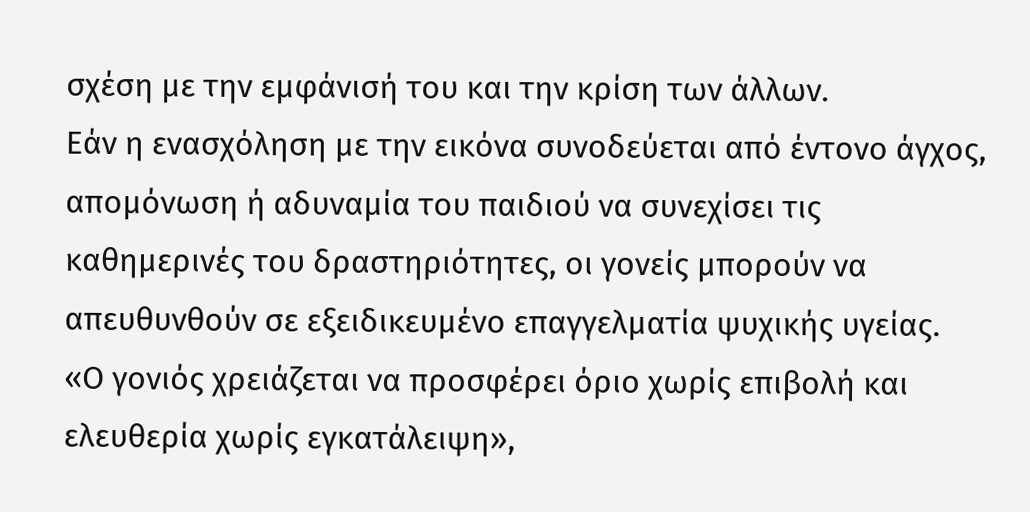σχέση με την εμφάνισή του και την κρίση των άλλων.
Εάν η ενασχόληση με την εικόνα συνοδεύεται από έντονο άγχος, απομόνωση ή αδυναμία του παιδιού να συνεχίσει τις καθημερινές του δραστηριότητες, οι γονείς μπορούν να απευθυνθούν σε εξειδικευμένο επαγγελματία ψυχικής υγείας.
«Ο γονιός χρειάζεται να προσφέρει όριο χωρίς επιβολή και ελευθερία χωρίς εγκατάλειψη»,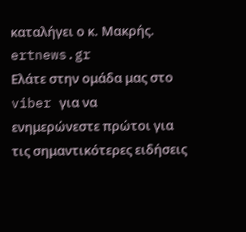καταλήγει ο κ. Μακρής.
ertnews.gr
Ελάτε στην ομάδα μας στο viber για να ενημερώνεστε πρώτοι για τις σημαντικότερες ειδήσεις